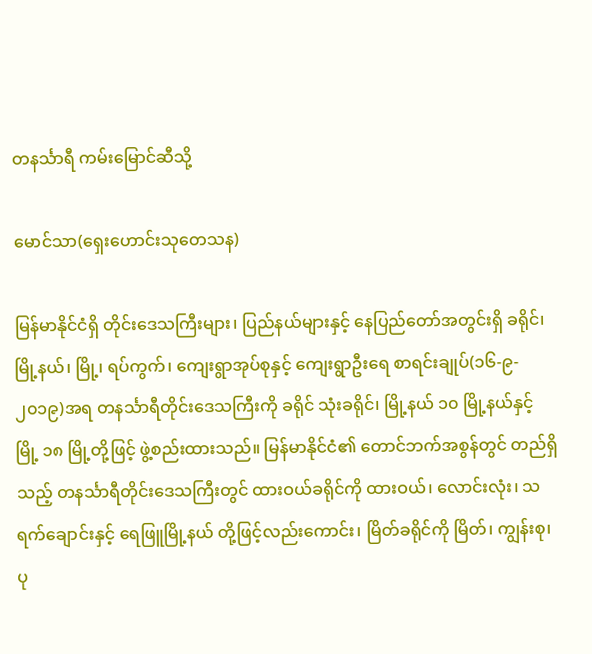တနင်္သာရီ ကမ်းမြောင်ဆီသို့

မောင်သာ(ရှေးဟောင်းသုတေသန)

မြန်မာနိုင်ငံရှိ တိုင်းဒေသကြီးများ၊ ပြည်နယ်များနှင့် နေပြည်တော်အတွင်းရှိ ခရိုင်၊ မြို့နယ်၊ မြို့၊ ရပ်ကွက်၊ ကျေးရွာအုပ်စုနှင့် ကျေးရွာဦးရေ စာရင်းချုပ်(၁၆-၉- ၂၀၁၉)အရ တနင်္သာရီတိုင်းဒေသကြီးကို ခရိုင် သုံးခရိုင်၊ မြို့နယ် ၁၀ မြို့နယ်နှင့် မြို့ ၁၈ မြို့တို့ဖြင့် ဖွဲ့စည်းထားသည်။ မြန်မာနိုင်ငံ၏ တောင်ဘက်အစွန်တွင် တည်ရှိသည့် တနင်္သာရီတိုင်းဒေသကြီးတွင် ထားဝယ်ခရိုင်ကို ထားဝယ်၊ လောင်းလုံး၊ သရက်ချောင်းနှင့် ရေဖြူမြို့နယ် တို့ဖြင့်လည်းကောင်း၊ မြိတ်ခရိုင်ကို မြိတ်၊ ကျွန်းစု၊ ပု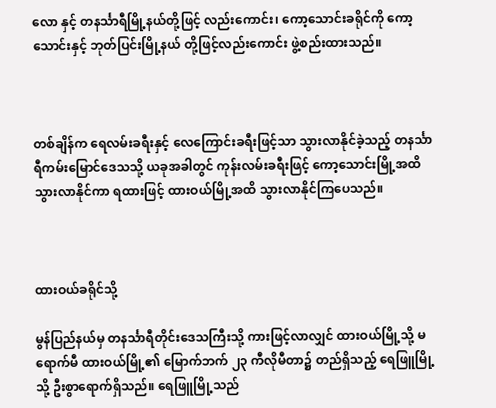လော နှင့် တနင်္သာရီမြို့နယ်တို့ဖြင့် လည်းကောင်း၊ ကော့သောင်းခရိုင်ကို ကော့သောင်းနှင့် ဘုတ်ပြင်းမြို့နယ် တို့ဖြင့်လည်းကောင်း ဖွဲ့စည်းထားသည်။



တစ်ချိန်က ရေလမ်းခရီးနှင့် လေကြောင်းခရီးဖြင့်သာ သွားလာနိုင်ခဲ့သည့် တနင်္သာရီကမ်းမြောင်ဒေသသို့ ယခုအခါတွင် ကုန်းလမ်းခရီးဖြင့် ကော့သောင်းမြို့အထိ သွားလာနိုင်ကာ ရထားဖြင့် ထားဝယ်မြို့အထိ သွားလာနိုင်ကြပေသည်။



ထားဝယ်ခရိုင်သို့

မွန်ပြည်နယ်မှ တနင်္သာရီတိုင်းဒေသကြီးသို့ ကားဖြင့်လာလျှင် ထားဝယ်မြို့သို့ မရောက်မီ ထားဝယ်မြို့၏ မြောက်ဘက် ၂၃ ကီလိုမီတာ၌ တည်ရှိသည့် ရေဖြူမြို့သို့ ဦးစွာရောက်ရှိသည်။ ရေဖြူမြို့သည်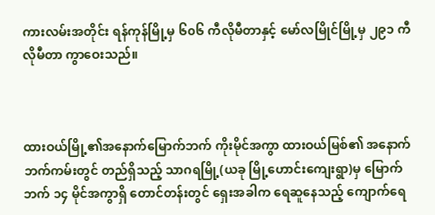ကားလမ်းအတိုင်း ရန်ကုန်မြို့မှ ၆၀၆ ကီလိုမီတာနှင့် မော်လမြိုင်မြို့မှ ၂၉၁ ကီလိုမီတာ ကွာဝေးသည်။



ထားဝယ်မြို့၏အနောက်မြောက်ဘက် ကိုးမိုင်အကွာ ထားဝယ်မြစ်၏ အနောက်ဘက်ကမ်းတွင် တည်ရှိသည့် သာဂရမြို့(ယခု မြို့ဟောင်းကျေးရွာ)မှ မြောက်ဘက် ၁၄ မိုင်အကွာရှိ တောင်တန်းတွင် ရှေးအခါက ရေဆူနေသည့် ကျောက်ရေ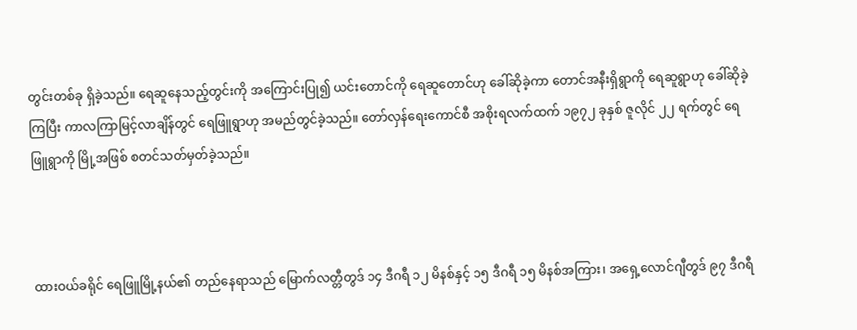တွင်းတစ်ခု ရှိခဲ့သည်။ ရေဆူနေသည့်တွင်းကို အကြောင်းပြု၍ ယင်းတောင်ကို ရေဆူတောင်ဟု ခေါ်ဆိုခဲ့ကာ တောင်အနီးရှိရွာကို ရေဆူရွာဟု ခေါ်ဆိုခဲ့ကြပြီး ကာလကြာမြင့်လာချိန်တွင် ရေဖြူရွာဟု အမည်တွင်ခဲ့သည်။ တော်လှန်ရေးကောင်စီ အစိုးရလက်ထက် ၁၉၇၂ ခုနှစ် ဇူလိုင် ၂၂ ရက်တွင် ရေဖြူရွာကို မြို့အဖြစ် စတင်သတ်မှတ်ခဲ့သည်။



ထားဝယ်ခရိုင် ရေဖြူမြို့နယ်၏ တည်နေရာသည် မြောက်လတ္တီတွဒ် ၁၄ ဒီဂရီ ၁၂ မိနစ်နှင့် ၁၅ ဒီဂရီ ၁၅ မိနစ်အကြား၊ အရှေ့လောင်ဂျီတွဒ် ၉၇ ဒီဂရီ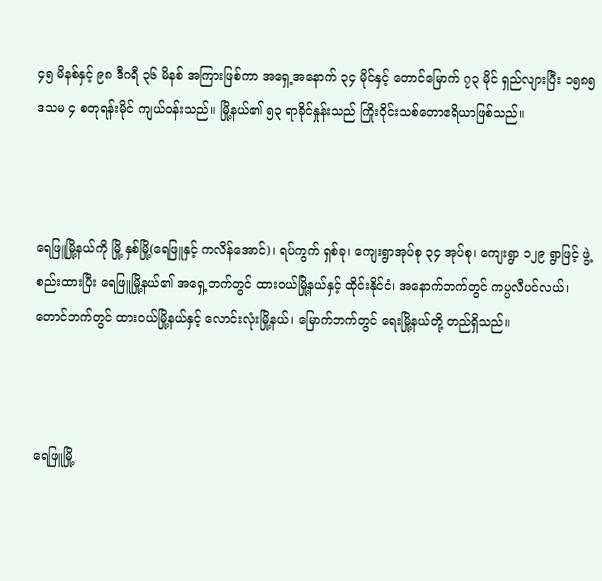၄၅ မိနစ်နှင့် ၉၈ ဒီဂရီ ၃၆ မိနစ် အကြားဖြစ်ကာ အရှေ့အနောက် ၃၄ မိုင်နှင့် တောင်မြောက် ၇၃ မိုင် ရှည်လျားပြီး ၁၅၈၅ ဒသမ ၄ စတုရန်းမိုင် ကျယ်ဝန်းသည်။ မြို့နယ်၏ ၅၃ ရာခိုင်နှုန်းသည် ကြိုးဝိုင်းသစ်တောဧရိယာဖြစ်သည်။



ရေဖြူမြို့နယ်ကို မြို့ နှစ်မြို့(ရေဖြူနှင့် ကလိန်အောင်)၊ ရပ်ကွက် ရှစ်ခု၊ ကျေးရွာအုပ်စု ၃၄ အုပ်စု၊ ကျေးရွာ ၁၂၉ ရွာဖြင့် ဖွဲ့စည်းထားပြီး ရေဖြူမြို့နယ်၏ အရှေ့ဘက်တွင် ထားဝယ်မြို့နယ်နှင့် ထိုင်းနိုင်ငံ၊ အနောက်ဘက်တွင် ကပ္ပလီပင်လယ်၊ တောင်ဘက်တွင် ထားဝယ်မြို့နယ်နှင့် လောင်းလုံးမြို့နယ်၊ မြောက်ဘက်တွင် ရေးမြို့နယ်တို့ တည်ရှိသည်။



ရေဖြူမြို့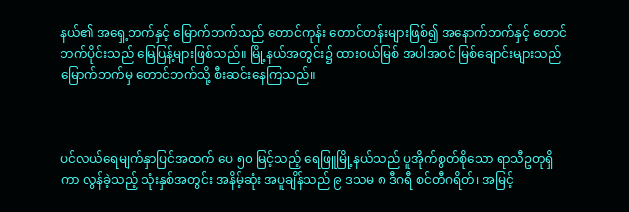နယ်၏ အရှေ့ဘက်နှင့် မြောက်ဘက်သည် တောင်ကုန်း တောင်တန်းများဖြစ်၍ အနောက်ဘက်နှင့် တောင်ဘက်ပိုင်းသည် မြေပြန့်များဖြစ်သည်။ မြို့နယ်အတွင်း၌ ထားဝယ်မြစ် အပါအဝင် မြစ်ချောင်းများသည် မြောက်ဘက်မှ တောင်ဘက်သို့ စီးဆင်းနေကြသည်။



ပင်လယ်ရေမျက်နှာပြင်အထက် ပေ ၅၀ မြင့်သည့် ရေဖြူမြို့နယ်သည် ပူအိုက်စွတ်စိုသော ရာသီဥတုရှိကာ လွန်ခဲ့သည့် သုံးနှစ်အတွင်း အနိမ့်ဆုံး အပူချိန်သည် ၉ ဒသမ ၈ ဒီဂရီ စင်တီဂရိတ်၊ အမြင့်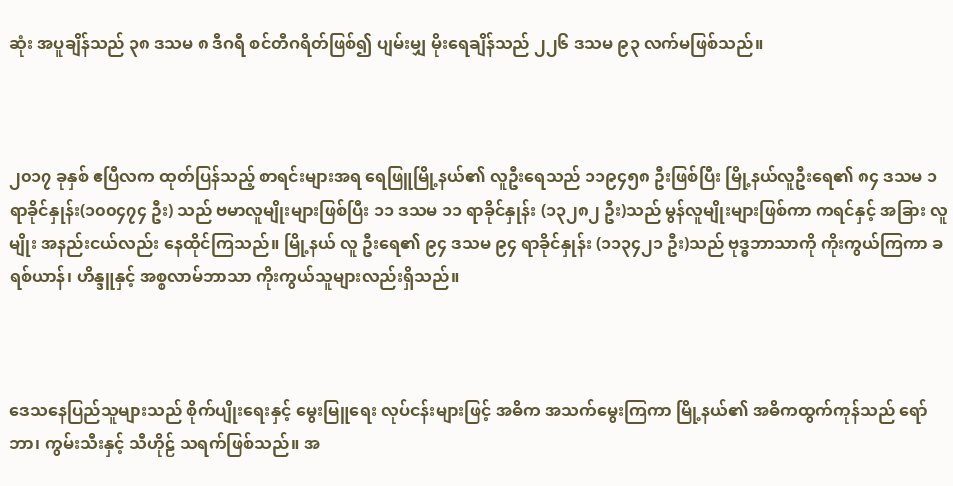ဆုံး အပူချိန်သည် ၃၈ ဒသမ ၈ ဒီဂရီ စင်တီဂရိတ်ဖြစ်၍ ပျမ်းမျှ မိုးရေချိန်သည် ၂၂၆ ဒသမ ၉၃ လက်မဖြစ်သည်။



၂၀၁၇ ခုနှစ် ဧပြီလက ထုတ်ပြန်သည့် စာရင်းများအရ ရေဖြူမြို့နယ်၏ လူဦးရေသည် ၁၁၉၄၅၈ ဦးဖြစ်ပြီး မြို့နယ်လူဦးရေ၏ ၈၄ ဒသမ ၁ ရာခိုင်နှုန်း(၁၀၀၄၇၄ ဦး) သည် ဗမာလူမျိုးများဖြစ်ပြီး ၁၁ ဒသမ ၁၁ ရာခိုင်နှုန်း (၁၃၂၈၂ ဦး)သည် မွန်လူမျိုးများဖြစ်ကာ ကရင်နှင့် အခြား လူမျိုး အနည်းငယ်လည်း နေထိုင်ကြသည်။ မြို့နယ် လူ ဦးရေ၏ ၉၄ ဒသမ ၉၄ ရာခိုင်နှုန်း (၁၁၃၄၂၁ ဦး)သည် ဗုဒ္ဓဘာသာကို ကိုးကွယ်ကြကာ ခရစ်ယာန်၊ ဟိန္ဒူနှင့် အစ္စလာမ်ဘာသာ ကိုးကွယ်သူများလည်းရှိသည်။



ဒေသနေပြည်သူများသည် စိုက်ပျိုးရေးနှင့် မွေးမြူရေး လုပ်ငန်းများဖြင့် အဓိက အသက်မွေးကြကာ မြို့နယ်၏ အဓိကထွက်ကုန်သည် ရော်ဘာ၊ ကွမ်းသီးနှင့် သီဟိုဠ် သရက်ဖြစ်သည်။ အ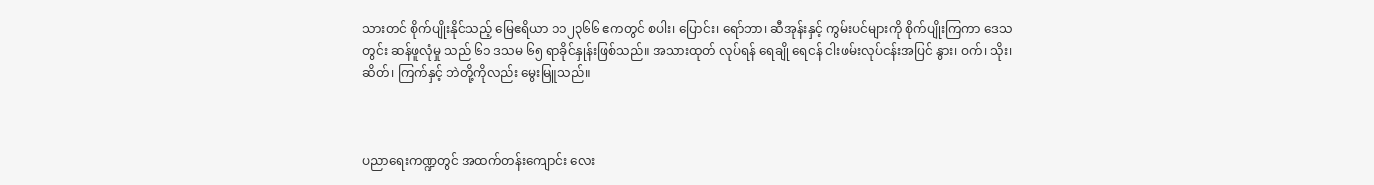သားတင် စိုက်ပျိုးနိုင်သည့် မြေဧရိယာ ၁၁၂၃၆၆ ဧကတွင် စပါး၊ ပြောင်း၊ ရော်ဘာ၊ ဆီအုန်းနှင့် ကွမ်းပင်များကို စိုက်ပျိုးကြကာ ဒေသတွင်း ဆန်ဖူလုံမှု သည် ၆၁ ဒသမ ၆၅ ရာခိုင်နှုန်းဖြစ်သည်။ အသားထုတ် လုပ်ရန် ရေချို ရေငန် ငါးဖမ်းလုပ်ငန်းအပြင် နွား၊ ဝက်၊ သိုး၊ ဆိတ်၊ ကြက်နှင့် ဘဲတို့ကိုလည်း မွေးမြူသည်။



ပညာရေးကဏ္ဍတွင် အထက်တန်းကျောင်း လေး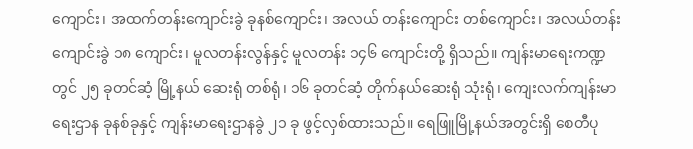ကျောင်း၊ အထက်တန်းကျောင်းခွဲ ခုနစ်ကျောင်း၊ အလယ် တန်းကျောင်း တစ်ကျောင်း၊ အလယ်တန်းကျောင်းခွဲ ၁၈ ကျောင်း၊ မူလတန်းလွန်နှင့် မူလတန်း ၁၄၆ ကျောင်းတို့ ရှိသည်။ ကျန်းမာရေးကဏ္ဍတွင် ၂၅ ခုတင်ဆံ့ မြို့နယ် ဆေးရုံ တစ်ရုံ၊ ၁၆ ခုတင်ဆံ့ တိုက်နယ်ဆေးရုံ သုံးရုံ၊ ကျေးလက်ကျန်းမာရေးဌာန ခုနစ်ခုနှင့် ကျန်းမာရေးဌာနခွဲ ၂၁ ခု ဖွင့်လှစ်ထားသည်။ ရေဖြူမြို့နယ်အတွင်းရှိ စေတီပု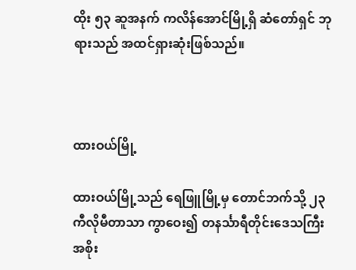ထိုး ၅၃ ဆူအနက် ကလိန်အောင်မြို့ရှိ ဆံတော်ရှင် ဘုရားသည် အထင်ရှားဆုံးဖြစ်သည်။



ထားဝယ်မြို့

ထားဝယ်မြို့သည် ရေဖြူမြို့မှ တောင်ဘက်သို့ ၂၃ ကီလိုမီတာသာ ကွာဝေး၍ တနင်္သာရီတိုင်းဒေသကြီး အစိုး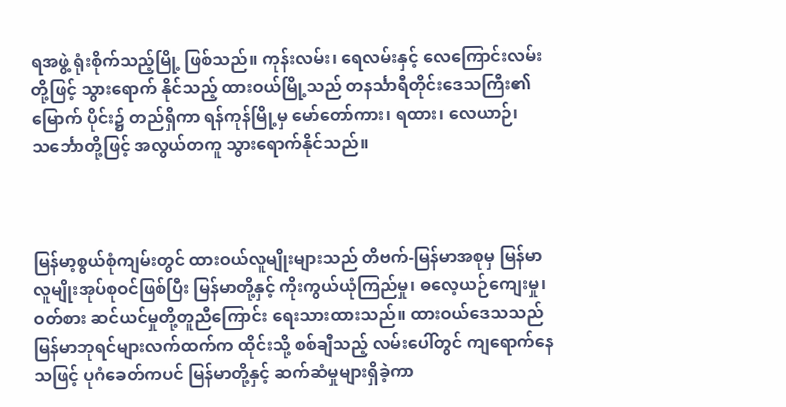ရအဖွဲ့ ရုံးစိုက်သည့်မြို့ ဖြစ်သည်။ ကုန်းလမ်း၊ ရေလမ်းနှင့် လေကြောင်းလမ်းတို့ဖြင့် သွားရောက် နိုင်သည့် ထားဝယ်မြို့သည် တနင်္သာရီတိုင်းဒေသကြီး၏ မြောက် ပိုင်း၌ တည်ရှိကာ ရန်ကုန်မြို့မှ မော်တော်ကား၊ ရထား၊ လေယာဉ်၊ သင်္ဘောတို့ဖြင့် အလွယ်တကူ သွားရောက်နိုင်သည်။



မြန်မာ့စွယ်စုံကျမ်းတွင် ထားဝယ်လူမျိုးများသည် တိဗက်-မြန်မာအစုမှ မြန်မာလူမျိုးအုပ်စုဝင်ဖြစ်ပြီး မြန်မာတို့နှင့် ကိုးကွယ်ယုံကြည်မှု၊ ဓလေ့ယဉ်ကျေးမှု၊ ဝတ်စား ဆင်ယင်မှုတို့တူညီကြောင်း ရေးသားထားသည်။ ထားဝယ်ဒေသသည် မြန်မာဘုရင်များလက်ထက်က ထိုင်းသို့ စစ်ချီသည့် လမ်းပေါ်တွင် ကျရောက်နေသဖြင့် ပုဂံခေတ်ကပင် မြန်မာတို့နှင့် ဆက်ဆံမှုများရှိခဲ့ကာ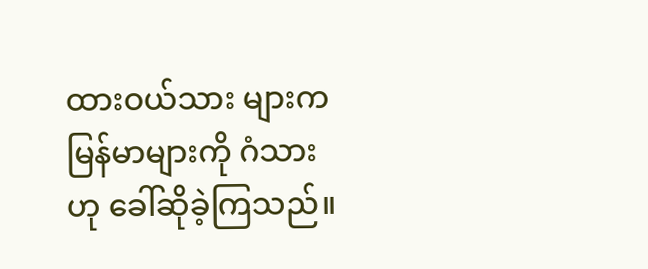ထားဝယ်သား များက မြန်မာများကို ဂံသားဟု ခေါ်ဆိုခဲ့ကြသည်။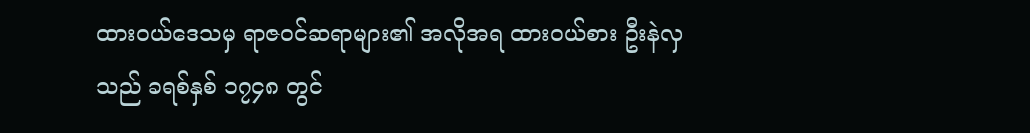ထားဝယ်ဒေသမှ ရာဇဝင်ဆရာများ၏ အလိုအရ ထားဝယ်စား ဦးနဲလှသည် ခရစ်နှစ် ၁၇၄၈ တွင်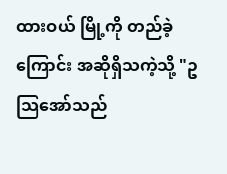ထားဝယ် မြို့ကို တည်ခဲ့ကြောင်း အဆိုရှိသကဲ့သို့ "ဥသြအော်သည်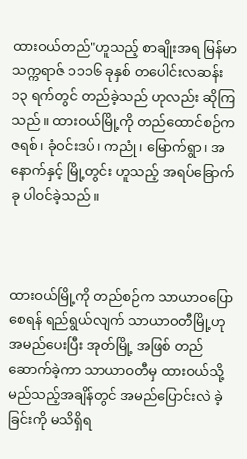ထားဝယ်တည်"ဟူသည့် စာချိုးအရ မြန်မာသက္ကရာဇ် ၁၁၁၆ ခုနှစ် တပေါင်းလဆန်း ၁၃ ရက်တွင် တည်ခဲ့သည် ဟုလည်း ဆိုကြသည်။ ထားဝယ်မြို့ကို တည်ထောင်စဉ်က ဇရစ်၊ ခုံဝင်းဒပ်၊ ကညုံ၊ မြောက်ရွာ၊ အနောက်နှင့် မြို့တွင်း ဟူသည့် အရပ်ခြောက်ခု ပါဝင်ခဲ့သည်။



ထားဝယ်မြို့ကို တည်စဉ်က သာယာဝပြောစေရန် ရည်ရွယ်လျက် သာယာဝတီမြို့ဟု အမည်ပေးပြီး အုတ်မြို့ အဖြစ် တည်ဆောက်ခဲ့ကာ သာယာဝတီမှ ထားဝယ်သို့ မည်သည့်အချိန်တွင် အမည်ပြောင်းလဲ ခဲ့ခြင်းကို မသိရှိရ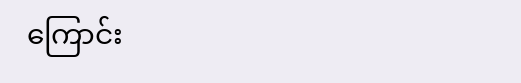ကြောင်း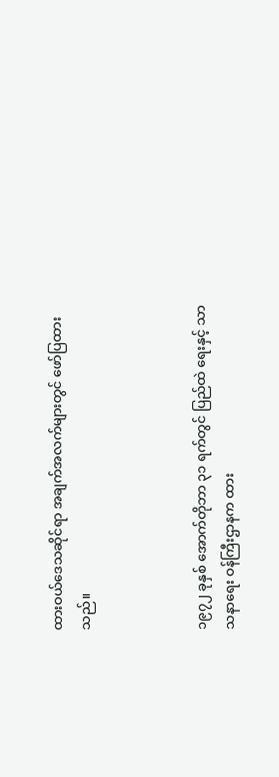ထားဝယ်ဒေသဆိုင်ရာ အချက်အလက်များတွင် ဖော်ပြထားသည်။



၁၉၇၂ ခုနှစ် အောက်တိုဘာ ၃၁ ရက်တွင် ပြည်ထဲ ရေးနှင့် သာသနာရေး ဝန်ကြီးဌာနက ထား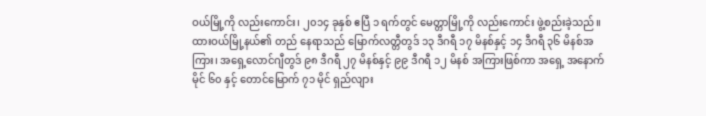ဝယ်မြို့ကို လည်းကောင်း၊ ၂၀၁၄ ခုနှစ် ဧပြီ ၁ ရက်တွင် မေတ္တာမြို့ကို လည်းကောင်း ဖွဲ့စည်းခဲ့သည်။ ထားဝယ်မြို့နယ်၏ တည် နေရာသည် မြောက်လတ္တီတွဒ် ၁၃ ဒီဂရီ ၁၇ မိနစ်နှင့် ၁၄ ဒီဂရီ ၃၆ မိနစ်အကြား၊ အရှေ့လောင်ဂျီတွဒ် ၉၈ ဒီဂရီ ၂၇ မိနစ်နှင့် ၉၉ ဒီဂရီ ၁၂ မိနစ် အကြားဖြစ်ကာ အရှေ့ အနောက် မိုင် ၆၀ နှင့် တောင်မြောက် ၇၁ မိုင် ရှည်လျား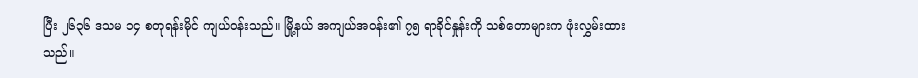ပြီး ၂၆၃၆ ဒသမ ၁၄ စတုရန်းမိုင် ကျယ်ဝန်းသည်။ မြို့နယ် အကျယ်အဝန်း၏ ၇၅ ရာခိုင်နှုန်းကို သစ်တောများက ဖုံးလွှမ်းထားသည်။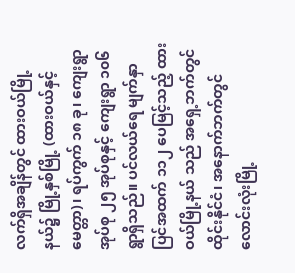လက်ရှိအချိန်တွင် ထားဝယ်မြို့နယ်၌ မြို့နှစ်မြို့ (ထားဝယ်နှင့် မေတ္တာ)၊ ရပ်ကွက် ၁၈ ခု၊ ကျေးရွာအုပ်စု ၂၅ အုပ်စုနှင့် ကျေးရွာ ၁၀၆ ရွာရှိသည်။ ပင်လယ်ရေ မျက်နှာပြင်အထက် ၁၁၂ ပေမြင့်သည့် ထားဝယ်မြို့နယ် သည် အရှေ့ဘက်တွင် ထိုင်းနိုင်ငံ၊ အနောက်ဘက်တွင် လောင်းလုံးမြို့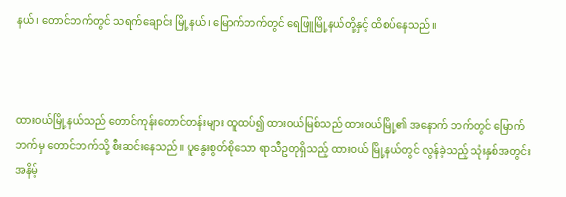နယ်၊ တောင်ဘက်တွင် သရက်ချောင်း မြို့နယ်၊ မြောက်ဘက်တွင် ရေဖြူမြို့နယ်တို့နှင့် ထိစပ်နေသည်။



ထားဝယ်မြို့နယ်သည် တောင်ကုန်းတောင်တန်းများ ထူထပ်၍ ထားဝယ်မြစ်သည် ထားဝယ်မြို့၏ အနောက် ဘက်တွင် မြောက်ဘက်မှ တောင်ဘက်သို့ စီးဆင်းနေသည်။ ပူနွေးစွတ်စိုသော ရာသီဥတုရှိသည့် ထားဝယ် မြို့နယ်တွင် လွန်ခဲ့သည့် သုံးနှစ်အတွင်း အနိမ့်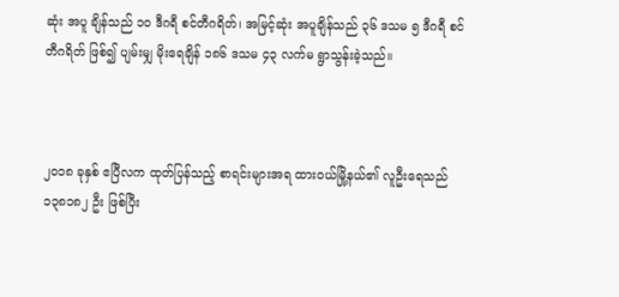ဆုံး အပူ ချိန်သည် ၁၀ ဒီဂရီ စင်တီဂရိတ်၊ အမြင့်ဆုံး အပူချိန်သည် ၃၆ ဒသမ ၅ ဒီဂရီ စင်တီဂရိတ် ဖြစ်၍ ပျမ်းမျှ မိုးရေချိန် ၁၈၆ ဒသမ ၄၃ လက်မ ရွာသွန်းခဲ့သည်။



၂၀၁၈ ခုနှစ် ဧပြီလက ထုတ်ပြန်သည့် စာရင်းများအရ ထားဝယ်မြို့နယ်၏ လူဦးရေသည် ၁၃၈၁၈၂ ဦး ဖြစ်ပြီး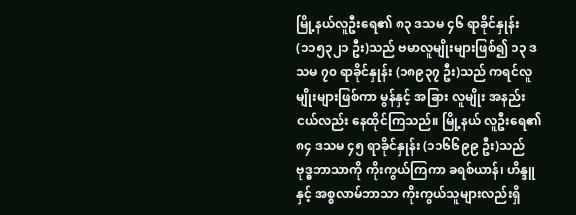မြို့နယ်လူဦးရေ၏ ၈၃ ဒသမ ၄၆ ရာခိုင်နှုန်း (၁၁၅၃၂၁ ဦး)သည် ဗမာလူမျိုးများဖြစ်၍ ၁၃ ဒသမ ၇၀ ရာခိုင်နှုန်း (၁၈၉၃၇ ဦး)သည် ကရင်လူမျိုးများဖြစ်ကာ မွန်နှင့် အခြား လူမျိုး အနည်းငယ်လည်း နေထိုင်ကြသည်။ မြို့နယ် လူဦးရေ၏ ၈၄ ဒသမ ၄၅ ရာခိုင်နှုန်း (၁၁၆၆၉၉ ဦး)သည် ဗုဒ္ဓဘာသာကို ကိုးကွယ်ကြကာ ခရစ်ယာန်၊ ဟိန္ဒူနှင့် အစ္စလာမ်ဘာသာ ကိုးကွယ်သူများလည်းရှိ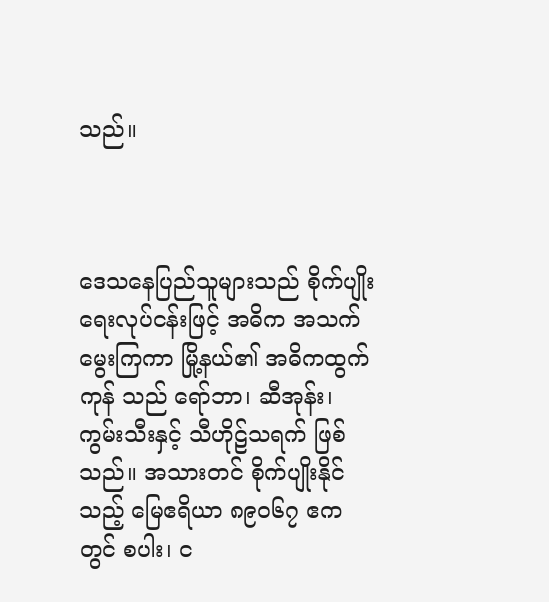သည်။



ဒေသနေပြည်သူများသည် စိုက်ပျိုးရေးလုပ်ငန်းဖြင့် အဓိက အသက်မွေးကြကာ မြို့နယ်၏ အဓိကထွက်ကုန် သည် ရော်ဘာ၊ ဆီအုန်း၊ ကွမ်းသီးနှင့် သီဟိုဠ်သရက် ဖြစ်သည်။ အသားတင် စိုက်ပျိုးနိုင်သည့် မြေဧရိယာ ၈၉၀၆၇ ဧကတွင် စပါး၊ င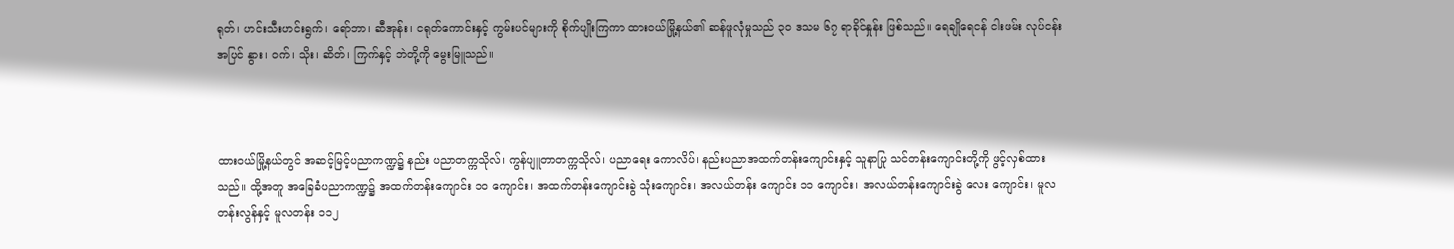ရုတ်၊ ဟင်းသီးဟင်းရွက်၊ ‌ရော်ဘာ၊ ဆီအုန်း၊ ငရုတ်ကောင်းနှင့် ကွမ်းပင်များကို စိုက်ပျိုးကြကာ ထားဝယ်မြို့နယ်၏ ဆန်ဖူလုံမှုသည် ၃၀ ဒသမ ၆၇ ရာခိုင်နှုန်း ဖြစ်သည်။ ရေချိုရေငန် ငါးဖမ်း လုပ်ငန်းအပြင် နွား၊ ဝက်၊ သိုး၊ ဆိတ်၊ ကြက်နှင့် ဘဲတို့ကို မွေးမြူသည်။



ထားဝယ်မြို့နယ်တွင် အဆင့်မြင့်ပညာကဏ္ဍ၌ နည်း ပညာတက္ကသိုလ်၊ ကွန်ပျူတာတက္ကသိုလ်၊ ပညာရေး ကောလိပ်၊ နည်းပညာအထက်တန်းကျောင်းနှင့် သူနာပြု သင်တန်းကျောင်းတို့ကို ဖွင့်လှစ်ထားသည်။ ထို့အတူ အခြေခံပညာကဏ္ဍ၌ အထက်တန်းကျောင်း ၁၀ ကျောင်း၊ အထက်တန်းကျောင်းခွဲ သုံးကျောင်း၊ အလယ်တန်း ကျောင်း ၁၁ ကျောင်း၊ အလယ်တန်းကျောင်းခွဲ လေး ကျောင်း၊ မူလတန်းလွန်နှင့် မူလတန်း ၁၁၂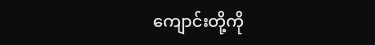ကျောင်းတို့ကို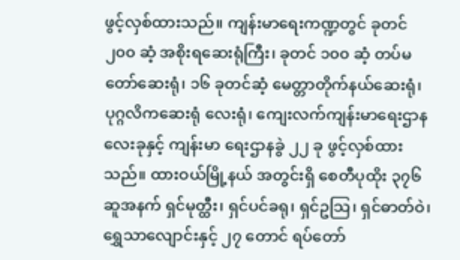ဖွင့်လှစ်ထားသည်။ ကျန်းမာရေးကဏ္ဍတွင် ခုတင် ၂၀၀ ဆံ့ အစိုးရဆေးရုံကြီး၊ ခုတင် ၁၀၀ ဆံ့ တပ်မတော်ဆေးရုံ၊ ၁၆ ခုတင်ဆံ့ မေတ္တာတိုက်နယ်ဆေးရုံ၊ ပုဂ္ဂလိကဆေးရုံ လေးရုံ၊ ကျေးလက်ကျန်းမာရေးဌာန လေးခုနှင့် ကျန်းမာ ရေးဌာနခွဲ ၂၂ ခု ဖွင့်လှစ်ထားသည်။ ထားဝယ်မြို့နယ် အတွင်းရှိ စေတီပုထိုး ၃၇၆ ဆူအနက် ရှင်မုတ္ထီး၊ ရှင်ပင်ခရု၊ ရှင်ဥသြ၊ ရှင်ဓာတ်ဝဲ၊ ရွှေသာလျောင်းနှင့် ၂၇ တောင် ရပ်တော်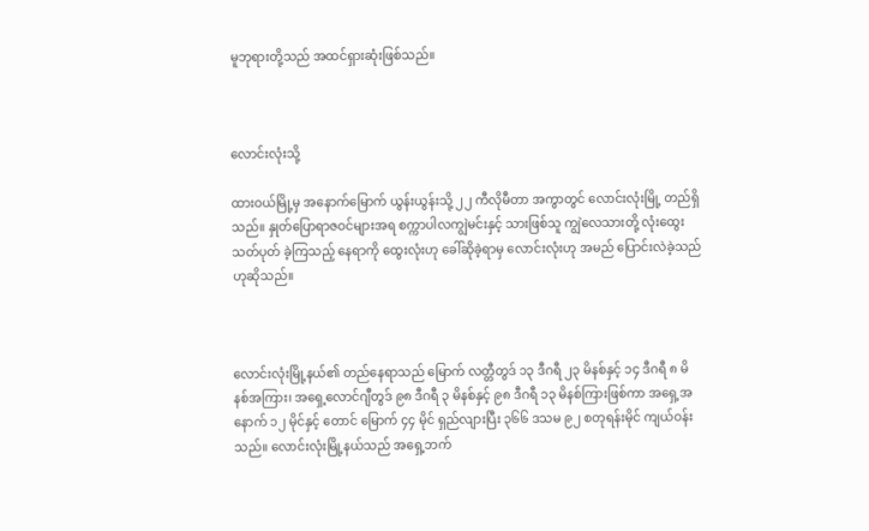မူဘုရားတို့သည် အထင်ရှားဆုံးဖြစ်သည်။



လောင်းလုံးသို့

ထားဝယ်မြို့မှ အနောက်မြောက် ယွန်းယွန်းသို့ ၂၂ ကီလိုမီတာ အကွာတွင် လောင်းလုံးမြို့ တည်ရှိသည်။ နှုတ်ပြောရာဇဝင်များအရ စက္ကာပါလကျွဲမင်းနှင့် သားဖြစ်သူ ကျွဲလေသားတို့ လုံးထွေးသတ်ပုတ် ခဲ့ကြသည့် နေရာကို ထွေးလုံးဟု ခေါ်ဆိုခဲ့ရာမှ လောင်းလုံးဟု အမည် ပြောင်းလဲခဲ့သည်ဟုဆိုသည်။



လောင်းလုံးမြို့နယ်၏ တည်နေရာသည် မြောက် လတ္တီတွဒ် ၁၃ ဒီဂရီ ၂၃ မိနစ်နှင့် ၁၄ ဒီဂရီ ၈ မိနစ်အကြား၊ အရှေ့လောင်ဂျီတွဒ် ၉၈ ဒီဂရီ ၃ မိနစ်နှင့် ၉၈ ဒီဂရီ ၁၃ မိနစ်ကြားဖြစ်ကာ အရှေ့အနောက် ၁၂ မိုင်နှင့် တောင် မြောက် ၄၄ မိုင် ရှည်လျားပြီး ၃၆၆ ဒသမ ၉၂ စတုရန်းမိုင် ကျယ်ဝန်းသည်။ လောင်းလုံးမြို့နယ်သည် အရှေ့ဘက်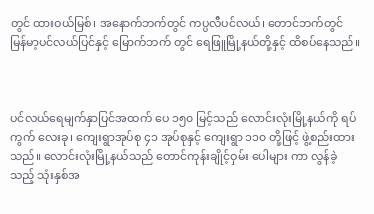တွင် ထားဝယ်မြစ်၊ အနောက်ဘက်တွင် ကပ္ပလီပင်လယ်၊ တောင်ဘက်တွင် မြန်မာ့ပင်လယ်ပြင်နှင့် မြောက်ဘက် တွင် ရေဖြူမြို့နယ်တို့နှင့် ထိစပ်နေသည်။



ပင်လယ်ရေမျက်နှာပြင်အထက် ပေ ၁၅၀ မြင့်သည် လောင်းလုံးမြို့နယ်ကို ရပ်ကွက် လေးခု၊ ကျေးရွာအုပ်စု ၄၁ အုပ်စုနှင့် ကျေးရွာ ၁၁၀ တို့ဖြင့် ဖွဲ့စည်းထားသည်။ လောင်းလုံးမြို့နယ်သည် တောင်ကုန်းချိုင့်ဝှမ်း ပေါများ ကာ လွန်ခဲ့သည့် သုံးနှစ်အ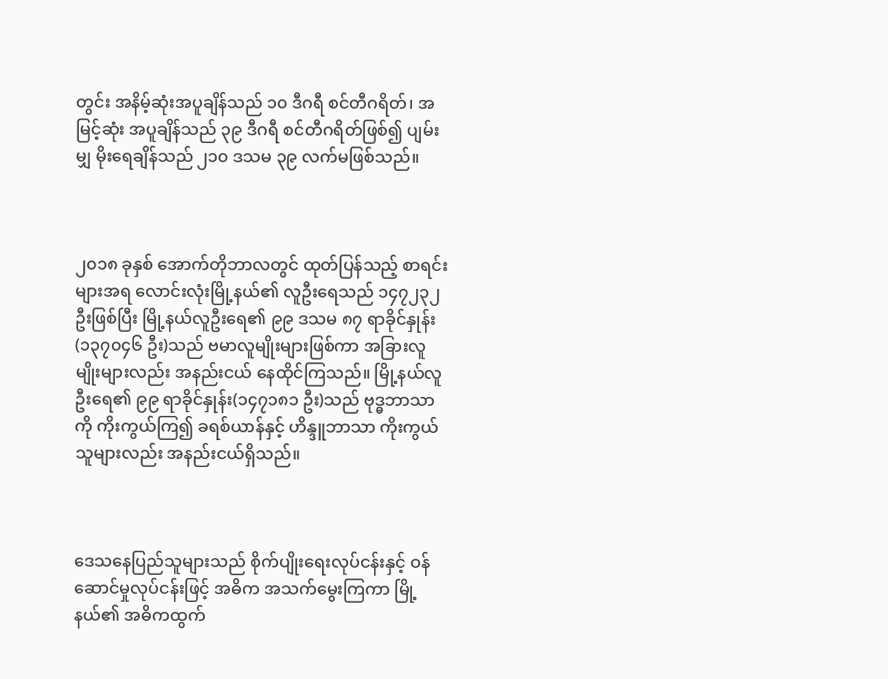တွင်း အနိမ့်ဆုံးအပူချိန်သည် ၁၀ ဒီဂရီ စင်တီဂရိတ်၊ အမြင့်ဆုံး အပူချိန်သည် ၃၉ ဒီဂရီ စင်တီဂရိတ်ဖြစ်၍ ပျမ်းမျှ မိုးရေချိန်သည် ၂၁၀ ဒသမ ၃၉ လက်မဖြစ်သည်။



၂၀၁၈ ခုနှစ် အောက်တိုဘာလတွင် ထုတ်ပြန်သည့် စာရင်းများအရ လောင်းလုံးမြို့နယ်၏ လူဦးရေသည် ၁၄၇၂၃၂ ဦးဖြစ်ပြီး မြို့နယ်လူဦးရေ၏ ၉၉ ဒသမ ၈၇ ရာခိုင်နှုန်း(၁၃၇၀၄၆ ဦး)သည် ဗမာလူမျိုးများဖြစ်ကာ အခြားလူမျိုးများလည်း အနည်းငယ် နေထိုင်ကြသည်။ မြို့နယ်လူဦးရေ၏ ၉၉ ရာခိုင်နှုန်း(၁၄၇၁၈၁ ဦး)သည် ဗုဒ္ဓဘာသာကို ကိုးကွယ်ကြ၍ ခရစ်ယာန်နှင့် ဟိန္ဒူဘာသာ ကိုးကွယ်သူများလည်း အနည်းငယ်ရှိသည်။



ဒေသနေပြည်သူများသည် စိုက်ပျိုးရေးလုပ်ငန်းနှင့် ဝန်ဆောင်မှုလုပ်ငန်းဖြင့် အဓိက အသက်မွေးကြကာ မြို့နယ်၏ အဓိကထွက်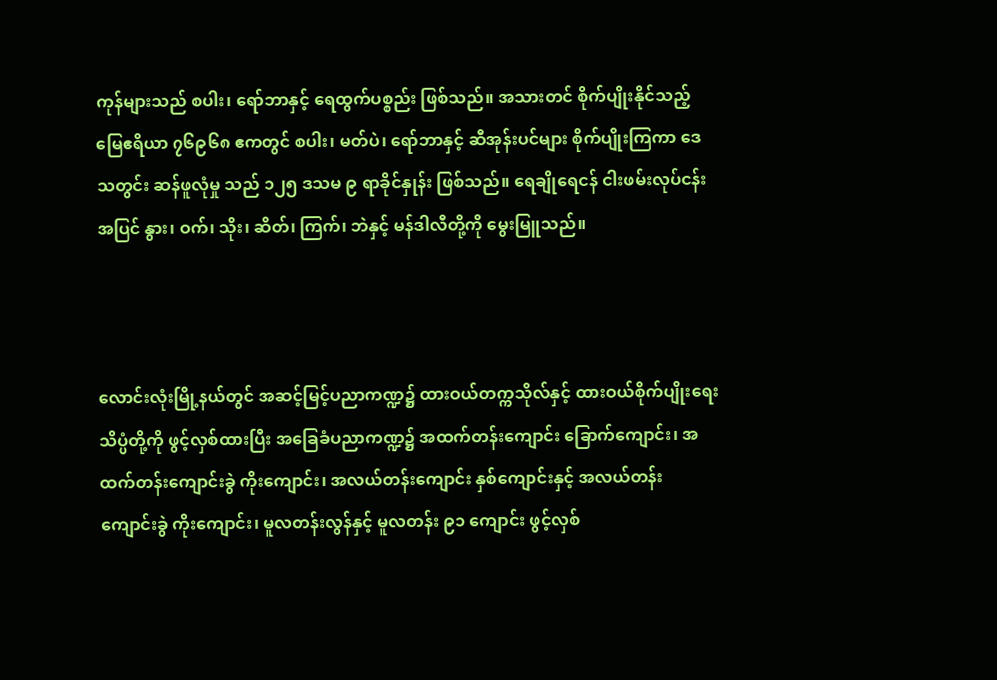ကုန်များသည် စပါး၊ ရော်ဘာနှင့် ရေထွက်ပစ္စည်း ဖြစ်သည်။ အသားတင် စိုက်ပျိုးနိုင်သည့် မြေဧရိယာ ၇၆၉၆၈ ဧကတွင် စပါး၊ မတ်ပဲ၊ ရော်ဘာနှင့် ဆီအုန်းပင်များ စိုက်ပျိုးကြကာ ဒေသတွင်း ဆန်ဖူလုံမှု သည် ၁၂၅ ဒသမ ၉ ရာခိုင်နှုန်း ဖြစ်သည်။ ရေချိုရေငန် ငါးဖမ်းလုပ်ငန်းအပြင် နွား၊ ဝက်၊ သိုး၊ ဆိတ်၊ ကြက်၊ ဘဲနှင့် မန်ဒါလီတို့ကို မွေးမြူသည်။



လောင်းလုံးမြို့နယ်တွင် အဆင့်မြင့်ပညာကဏ္ဍ၌ ထားဝယ်တက္ကသိုလ်နှင့် ထားဝယ်စိုက်ပျိုးရေး သိပ္ပံတို့ကို ဖွင့်လှစ်ထားပြီး အခြေခံပညာကဏ္ဍ၌ အထက်တန်းကျောင်း ခြောက်ကျောင်း၊ အထက်တန်းကျောင်းခွဲ ကိုးကျောင်း၊ အလယ်တန်းကျောင်း နှစ်ကျောင်းနှင့် အလယ်တန်း ကျောင်းခွဲ ကိုးကျောင်း၊ မူလတန်းလွန်နှင့် မူလတန်း ၉၁ ကျောင်း ဖွင့်လှစ်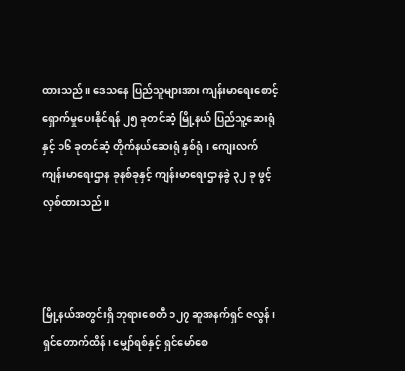ထားသည်။ ဒေသနေ ပြည်သူများအား ကျန်းမာရေးစောင့်ရှောက်မှုပေးနိုင်ရန် ၂၅ ခုတင်ဆံ့ မြို့နယ် ပြည်သူ့ဆေးရုံနှင့် ၁၆ ခုတင်ဆံ့ တိုက်နယ်ဆေးရုံ နှစ်ရုံ၊ ကျေးလက်ကျန်းမာရေးဌာန ခုနစ်ခုနှင့် ကျန်းမာရေးဌာနခွဲ ၃၂ ခု ဖွင့်လှစ်ထားသည်။



မြို့နယ်အတွင်းရှိ ဘုရားစေတီ ၁၂၇ ဆူအနက်ရှင် ဇလွန်၊ ရှင်တောက်ထိန်၊ မျှော်ရစ်နှင့် ရှင်မော်စေ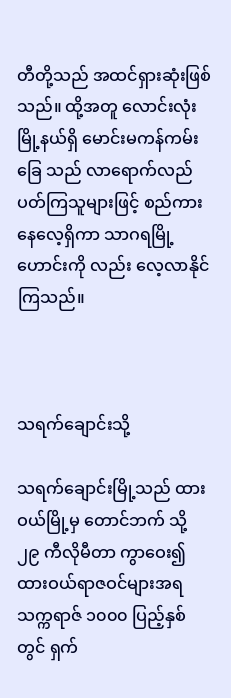တီတို့သည် အထင်ရှားဆုံးဖြစ်သည်။ ထို့အတူ လောင်းလုံးမြို့နယ်ရှိ မောင်းမကန်ကမ်းခြေ သည် လာရောက်လည်ပတ်ကြသူများဖြင့် စည်ကားနေလေ့ရှိကာ သာဂရမြို့ဟောင်းကို လည်း လေ့လာနိုင်ကြသည်။



သရက်ချောင်းသို့

သရက်ချောင်းမြို့သည် ထားဝယ်မြို့မှ တောင်ဘက် သို့ ၂၉ ကီလိုမီတာ ကွာဝေး၍ ထားဝယ်ရာဇဝင်များအရ သက္ကရာဇ် ၁၀၀၀ ပြည့်နှစ်တွင် ရှက်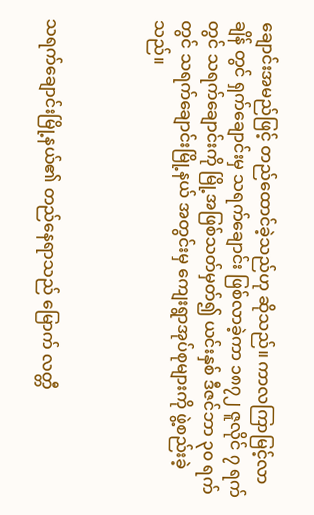ချောင်းအမည်ဖြင့် တည်ထောင်ခဲ့သည်ဟု ဆိုသည်။ ကာလကြာမြင့်လာချိန် တွင် ရှက်ချောင်းမှ သရက်ချောင်း ဖြစ်လာခဲ့ကာ ၁၈၇၂ ဇူလိုင် ၇ ရက်တွင် သရက်ချောင်းကို မြို့အဖြစ်သတ်မှတ်၍ ယင်းနှစ် ဒီဇင်ဘာ ၃၀ ရက်တွင် သရက်ချောင်းမြို့နယ် အတွင်းမှ ကျေးရွာအုပ်စုများကို ဖွဲ့စည်းခဲ့သည်။



သရက်ချောင်းမြို့နယ်၏ တည်နေရာသည် မြောက် လတ္တီ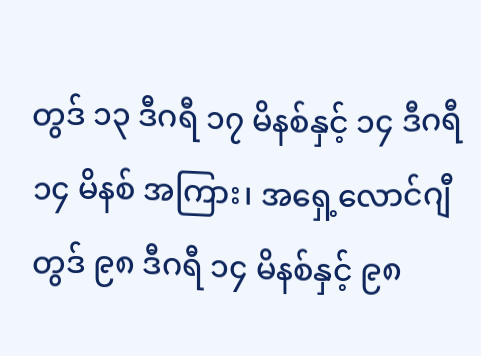တွဒ် ၁၃ ဒီဂရီ ၁၇ မိနစ်နှင့် ၁၄ ဒီဂရီ ၁၄ မိနစ် အကြား၊ အရှေ့လောင်ဂျီတွဒ် ၉၈ ဒီဂရီ ၁၄ မိနစ်နှင့် ၉၈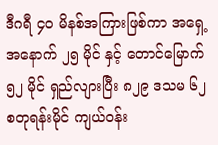ဒီဂရီ ၄၀ မိနစ်အကြားဖြစ်ကာ အရှေ့အနောက် ၂၅ မိုင် နှင့် တောင်မြောက် ၅၂ မိုင် ရှည်လျားပြီး ၈၂၉ ဒသမ ၆၂ စတုရန်းမိုင် ကျယ်ဝန်း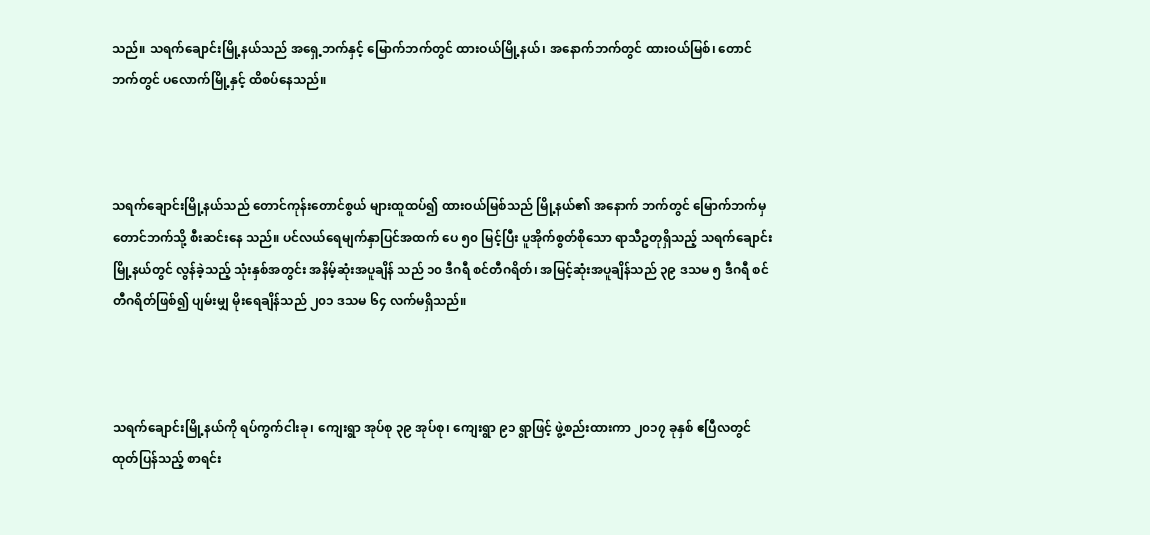သည်။ သရက်ချောင်းမြို့နယ်သည် အရှေ့ဘက်နှင့် မြောက်ဘက်တွင် ထားဝယ်မြို့နယ်၊ အနောက်ဘက်တွင် ထားဝယ်မြစ်၊ တောင်ဘက်တွင် ပလောက်မြို့နှင့် ထိစပ်နေသည်။



သရက်ချောင်းမြို့နယ်သည် တောင်ကုန်းတောင်စွယ် များထူထပ်၍ ထားဝယ်မြစ်သည် မြို့နယ်၏ အနောက် ဘက်တွင် မြောက်ဘက်မှ တောင်ဘက်သို့ စီးဆင်းနေ သည်။ ပင်လယ်ရေမျက်နှာပြင်အထက် ပေ ၅၀ မြင့်ပြီး ပူအိုက်စွတ်စိုသော ရာသီဥတုရှိသည့် သရက်ချောင်း မြို့နယ်တွင် လွန်ခဲ့သည့် သုံးနှစ်အတွင်း အနိမ့်ဆုံးအပူချိန် သည် ၁၀ ဒီဂရီ စင်တီဂရိတ်၊ အမြင့်ဆုံးအပူချိန်သည် ၃၉ ဒသမ ၅ ဒီဂရီ စင်တီဂရိတ်ဖြစ်၍ ပျမ်းမျှ မိုးရေချိန်သည် ၂၀၁ ဒသမ ၆၄ လက်မရှိသည်။



သရက်ချောင်းမြို့နယ်ကို ရပ်ကွက်ငါးခု၊ ကျေးရွာ အုပ်စု ၃၉ အုပ်စု၊ ကျေးရွာ ၉၁ ရွာဖြင့် ဖွဲ့စည်းထားကာ ၂၀၁၇ ခုနှစ် ဧပြီလတွင်ထုတ်ပြန်သည့် စာရင်း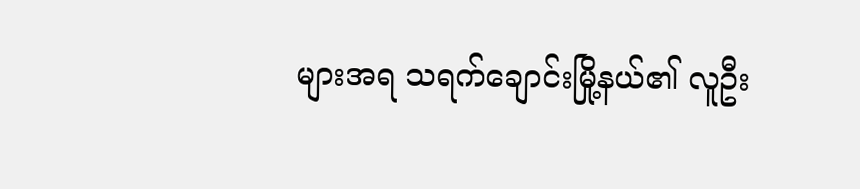များအရ သရက်ချောင်းမြို့နယ်၏ လူဦး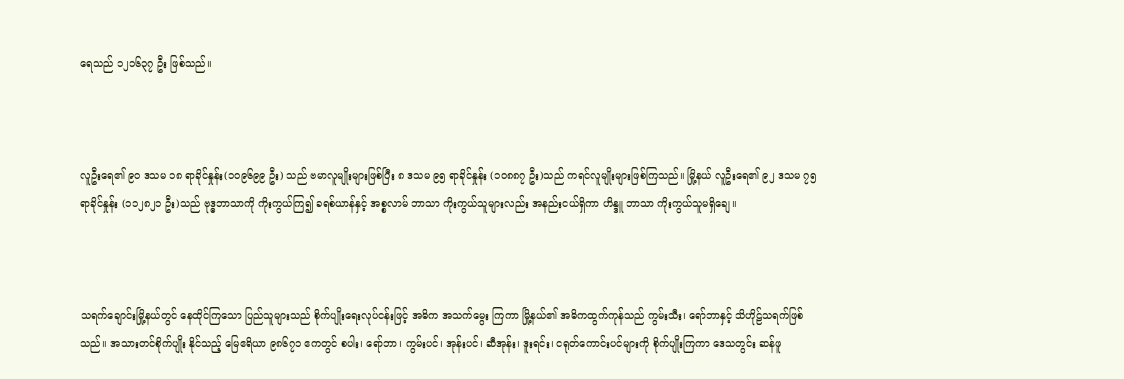ရေသည် ၁၂၁၆၃၇ ဦး ဖြစ်သည်။



လူဦးရေ၏ ၉၀ ဒသမ ၁၈ ရာခိုင်နှုန်း(၁၀၉၆၉၉ ဦး) သည် ဗမာလူမျိုးများဖြစ်ပြီး ၈ ဒသမ ၉၅ ရာခိုင်နှုန်း (၁၀၈၈၇ ဦး)သည် ကရင်လူမျိုးများဖြစ်ကြသည်။ မြို့နယ် လူဦးရေ၏ ၉၂ ဒသမ ၇၅ ရာခိုင်နှုန်း (၁၁၂၈၂၁ ဦး)သည် ဗုဒ္ဓဘာသာကို ကိုးကွယ်ကြ၍ ခရစ်ယာန်နှင့် အစ္စလာမ် ဘာသာ ကိုးကွယ်သူများလည်း အနည်းငယ်ရှိကာ ဟိန္ဒူ ဘာသာ ကိုးကွယ်သူမရှိချေ။



သရက်ချောင်းမြို့နယ်တွင် နေထိုင်ကြသော ပြည်သူများသည် စိုက်ပျိုးရေးလုပ်ငန်းဖြင့် အဓိက အသက်မွေး ကြကာ မြို့နယ်၏ အဓိကထွက်ကုန်သည် ကွမ်းသီး၊ ရော်ဘာနှင့် သိဟိုဠ်သရက်ဖြစ်သည်။ အသားတင်စိုက်ပျိုး နိုင်သည့် မြေဧရိယာ ၉၈၆၇၁ ဧကတွင် စပါး၊ ရော်ဘာ၊ ကွမ်းပင်၊ အုန်းပင်၊ ဆီအုန်း၊ ဒူးရင်း၊ ငရုတ်ကောင်းပင်များကို စိုက်ပျိုးကြကာ ဒေသတွင်း ဆန်ဖူ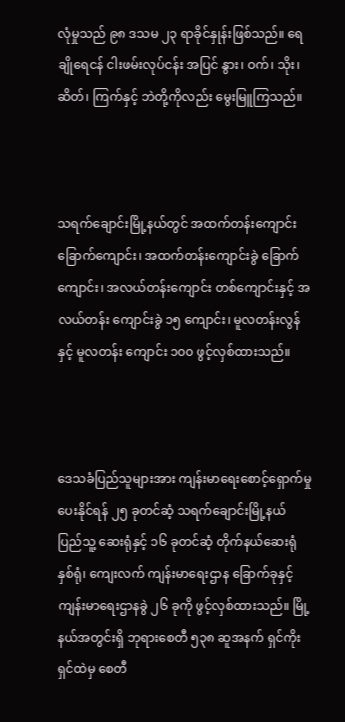လုံမှုသည် ၉၈ ဒသမ ၂၃ ရာခိုင်နှုန်းဖြစ်သည်။ ရေချိုရေငန် ငါးဖမ်းလုပ်ငန်း အပြင် နွား၊ ဝက်၊ သိုး၊ ဆိတ်၊ ကြက်နှင့် ဘဲတို့ကိုလည်း မွေးမြူကြသည်။



သရက်ချောင်းမြို့နယ်တွင် အထက်တန်းကျောင်း ခြောက်ကျောင်း၊ အထက်တန်းကျောင်းခွဲ ခြောက်ကျောင်း၊ အလယ်တန်းကျောင်း တစ်ကျောင်းနှင့် အလယ်တန်း ကျောင်းခွဲ ၁၅ ကျောင်း၊ မူလတန်းလွန်နှင့် မူလတန်း ကျောင်း ၁၀၀ ဖွင့်လှစ်ထားသည်။



ဒေသခံပြည်သူများအား ကျန်းမာရေးစောင့်ရှောက်မှု ပေးနိုင်ရန် ၂၅ ခုတင်ဆံ့ သရက်ချောင်းမြို့နယ် ပြည်သူ့ ဆေးရုံနှင့် ၁၆ ခုတင်ဆံ့ တိုက်နယ်ဆေးရုံ နှစ်ရုံ၊ ကျေးလက် ကျန်းမာရေးဌာန ခြောက်ခုနှင့် ကျန်းမာရေးဌာနခွဲ ၂၆ ခုကို ဖွင့်လှစ်ထားသည်။ မြို့နယ်အတွင်းရှိ ဘုရားစေတီ ၅၃၈ ဆူအနက် ရှင်ကိုးရှင်ထဲမှ စေတီ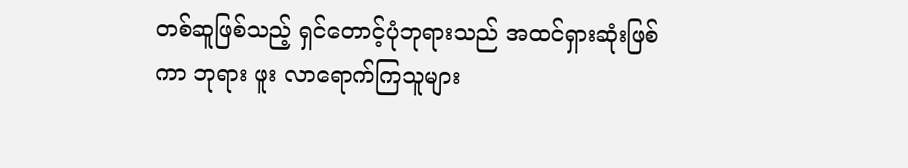တစ်ဆူဖြစ်သည့် ရှင်တောင့်ပုံဘုရားသည် အထင်ရှားဆုံးဖြစ်ကာ ဘုရား ဖူး လာရောက်ကြသူများ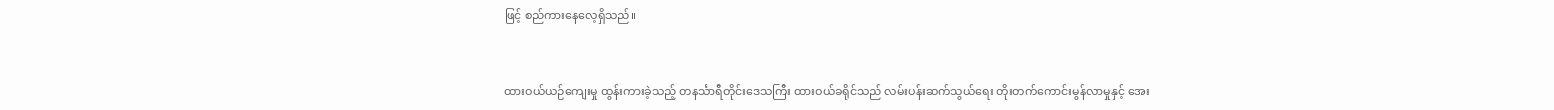ဖြင့် စည်ကားနေလေ့ရှိသည်။



ထားဝယ်ယဉ်ကျေးမှု ထွန်းကားခဲ့သည့် တနင်္သာရီတိုင်းဒေသကြီး ထားဝယ်ခရိုင်သည် လမ်းပန်းဆက်သွယ်ရေး တိုးတက်ကောင်းမွန်လာမှုနှင့် အေး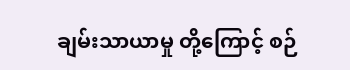ချမ်းသာယာမှု တို့ကြောင့် စဉ်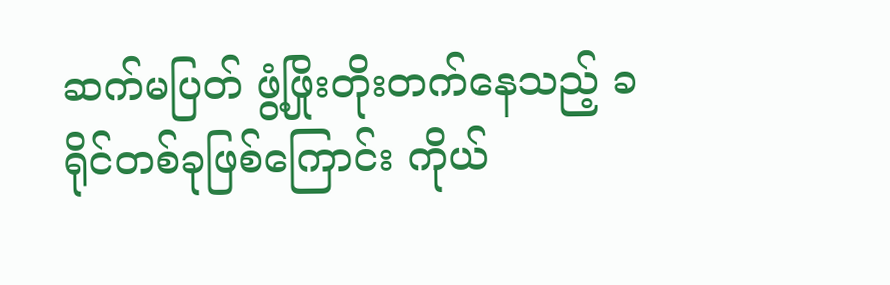ဆက်မပြတ် ဖွံ့ဖြိုးတိုးတက်နေသည့် ခရိုင်တစ်ခုဖြစ်ကြောင်း ကိုယ်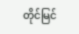တိုင်မြင်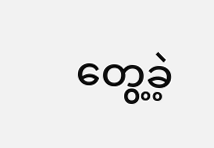တွေ့ခဲ့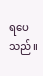ရပေသည်။